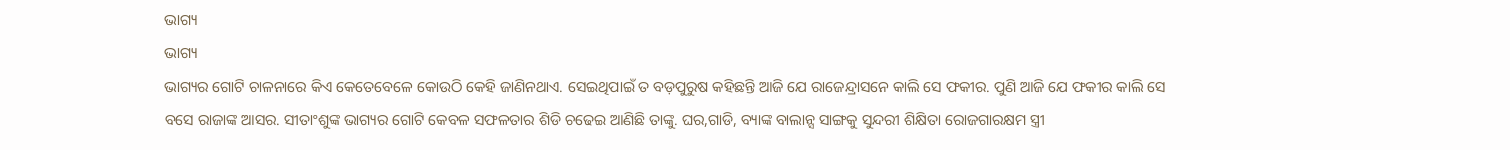ଭାଗ୍ୟ
ଭାଗ୍ୟ
ଭାଗ୍ୟର ଗୋଟି ଚାଳନାରେ କିଏ କେତେବେଳେ କୋଉଠି କେହି ଜାଣିନଥାଏ. ସେଇଥିପାଇଁ ତ ବଡ଼ପୁରୁଷ କହିଛନ୍ତି ଆଜି ଯେ ରାଜେନ୍ଦ୍ରାସନେ କାଲି ସେ ଫକୀର. ପୁଣି ଆଜି ଯେ ଫକୀର କାଲି ସେ ବସେ ରାଜାଙ୍କ ଆସର. ସୀତାଂଶୁଙ୍କ ଭାଗ୍ୟର ଗୋଟି କେବଳ ସଫଳତାର ଶିଡି ଚଢେଇ ଆଣିଛି ତାଙ୍କୁ. ଘର,ଗାଡି, ବ୍ୟାଙ୍କ ବାଲାନ୍ସ ସାଙ୍ଗକୁ ସୁନ୍ଦରୀ ଶିକ୍ଷିତା ରୋଜଗାରକ୍ଷମ ସ୍ତ୍ରୀ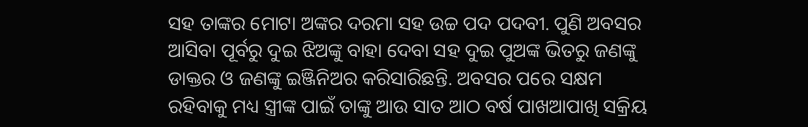ସହ ତାଙ୍କର ମୋଟା ଅଙ୍କର ଦରମା ସହ ଉଚ୍ଚ ପଦ ପଦବୀ. ପୁଣି ଅବସର ଆସିବା ପୂର୍ବରୁ ଦୁଇ ଝିଅଙ୍କୁ ବାହା ଦେବା ସହ ଦୁଇ ପୁଅଙ୍କ ଭିତରୁ ଜଣଙ୍କୁ ଡାକ୍ତର ଓ ଜଣଙ୍କୁ ଇଞ୍ଜିନିଅର କରିସାରିଛନ୍ତି. ଅବସର ପରେ ସକ୍ଷମ ରହିବାକୁ ମଧ୍ୟ ସ୍ତ୍ରୀଙ୍କ ପାଇଁ ତାଙ୍କୁ ଆଉ ସାତ ଆଠ ବର୍ଷ ପାଖଆପାଖି ସକ୍ରିୟ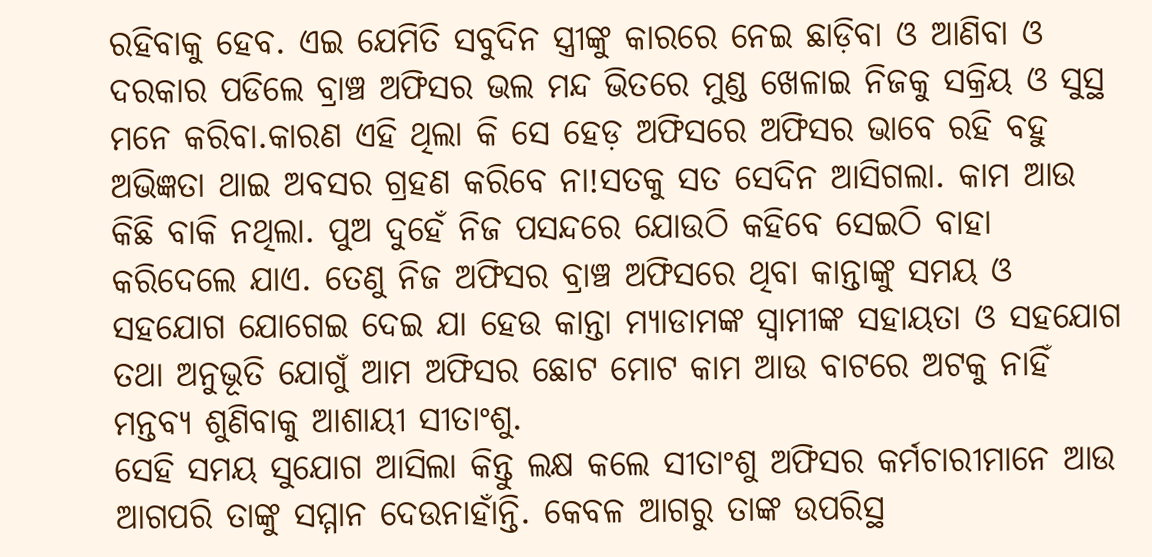ରହିବାକୁ ହେବ. ଏଇ ଯେମିତି ସବୁଦିନ ସ୍ତ୍ରୀଙ୍କୁ କାରରେ ନେଇ ଛାଡ଼ିବା ଓ ଆଣିବା ଓ ଦରକାର ପଡିଲେ ବ୍ରାଞ୍ଚ ଅଫିସର ଭଲ ମନ୍ଦ ଭିତରେ ମୁଣ୍ଡ ଖେଳାଇ ନିଜକୁ ସକ୍ରିୟ ଓ ସୁସ୍ଥ ମନେ କରିବା.କାରଣ ଏହି ଥିଲା କି ସେ ହେଡ଼ ଅଫିସରେ ଅଫିସର ଭାବେ ରହି ବହୁ ଅଭିଜ୍ଞତା ଥାଇ ଅବସର ଗ୍ରହଣ କରିବେ ନା!ସତକୁ ସତ ସେଦିନ ଆସିଗଲା. କାମ ଆଉ କିଛି ବାକି ନଥିଲା. ପୁଅ ଦୁହେଁ ନିଜ ପସନ୍ଦରେ ଯୋଉଠି କହିବେ ସେଇଠି ବାହା କରିଦେଲେ ଯାଏ. ତେଣୁ ନିଜ ଅଫିସର ବ୍ରାଞ୍ଚ ଅଫିସରେ ଥିବା କାନ୍ତାଙ୍କୁ ସମୟ ଓ ସହଯୋଗ ଯୋଗେଇ ଦେଇ ଯା ହେଉ କାନ୍ତା ମ୍ୟାଡାମଙ୍କ ସ୍ୱାମୀଙ୍କ ସହାୟତା ଓ ସହଯୋଗ ତଥା ଅନୁଭୂତି ଯୋଗୁଁ ଆମ ଅଫିସର ଛୋଟ ମୋଟ କାମ ଆଉ ବାଟରେ ଅଟକୁ ନାହିଁ ମନ୍ତବ୍ୟ ଶୁଣିବାକୁ ଆଶାୟୀ ସୀତାଂଶୁ.
ସେହି ସମୟ ସୁଯୋଗ ଆସିଲା କିନ୍ତୁ ଲକ୍ଷ କଲେ ସୀତାଂଶୁ ଅଫିସର କର୍ମଚାରୀମାନେ ଆଉ ଆଗପରି ତାଙ୍କୁ ସମ୍ମାନ ଦେଉନାହାଁନ୍ତି. କେବଳ ଆଗରୁ ତାଙ୍କ ଉପରିସ୍ଥ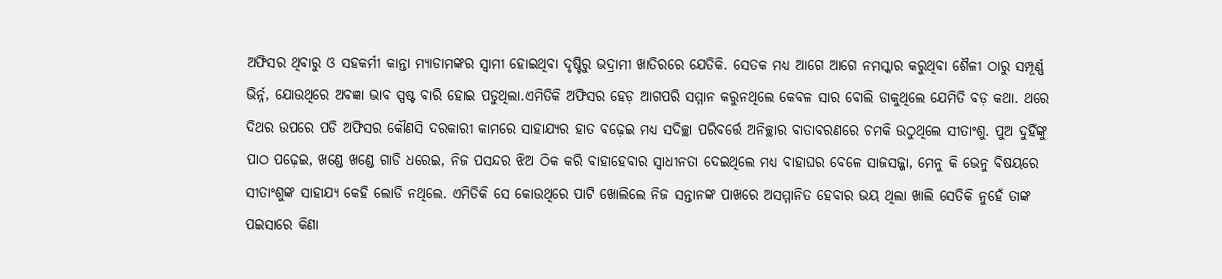ଅଫିସର ଥିବାରୁ ଓ ସହକର୍ମୀ କାନ୍ତା ମ୍ୟାଡାମଙ୍କର ସ୍ୱାମୀ ହୋଇଥିବା ଦୃଷ୍ଟିରୁ ଭଦ୍ରାମୀ ଖାତିରରେ ଯେତିକି. ସେତକ ମଧ୍ୟ ଆଗେ ଆଗେ ନମସ୍କାର କରୁଥିବା ଶୈଳୀ ଠାରୁ ସମ୍ପୂର୍ଣ୍ଣ ଭିର୍ନ୍ନ, ଯୋଉଥିରେ ଅବଜ୍ଞା ଭାବ ସ୍ପଷ୍ଟ ବାରି ହୋଇ ପଡୁଥିଲା.ଏମିତିକି ଅଫିସର ହେଡ଼ ଆଗପରି ସମ୍ମାନ କରୁନଥିଲେ କେବଳ ସାର ବୋଲି ଡାକୁଥିଲେ ଯେମିତି ବଡ଼ କଥା. ଥରେ ଦିଥର ଉପରେ ପଡି ଅଫିସର କୌଣସି ଦରକାରୀ କାମରେ ସାହାଯ୍ୟର ହାତ ବଢ଼େଇ ମଧ୍ୟ ସଦିଚ୍ଛା ପରିବର୍ତ୍ତେ ଅନିଚ୍ଛାର ବାତାବରଣରେ ଚମକି ଉଠୁଥିଲେ ସୀତାଂଶୁ. ପୁଅ ଦୁହିଁଙ୍କୁ ପାଠ ପଢ଼େଇ, ଖଣ୍ଡେ ଖଣ୍ଡେ ଗାଡି ଧରେଇ, ନିଜ ପସନ୍ଦର ଝିଅ ଠିକ କରି ବାହାହେବାର ସ୍ବାଧୀନତା ଦେଇଥିଲେ ମଧ୍ୟ ବାହାଘର ବେଳେ ସାଜସଜ୍ଜା, ମେନୁ କି ଭେନୁ ବିଷୟରେ ସୀତାଂଶୁଙ୍କ ସାହାଯ୍ୟ କେହି ଲୋଡି ନଥିଲେ. ଏମିତିକି ସେ କୋଉଥିରେ ପାଟି ଖୋଲିଲେ ନିଜ ସନ୍ତାନଙ୍କ ପାଖରେ ଅସମ୍ମାନିତ ହେବାର ଭୟ ଥିଲା ଖାଲି ସେତିକି ନୁହେଁ ତାଙ୍କ ପଇସାରେ କିଣା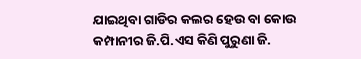ଯାଇଥିବା ଗାଡିର କଲର ହେଉ ବା କୋଉ କମ୍ପାନୀର ଜି.ପି.ଏସ କିଣି ପୁରୁଣା ଜି.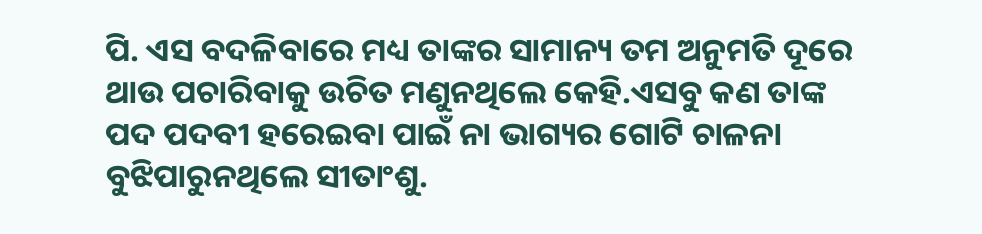ପି. ଏସ ବଦଳିବାରେ ମଧ୍ୟ ତାଙ୍କର ସାମାନ୍ୟ ତମ ଅନୁମତି ଦୂରେ ଥାଉ ପଚାରିବାକୁ ଉଚିତ ମଣୁନଥିଲେ କେହି.ଏସବୁ କଣ ତାଙ୍କ ପଦ ପଦବୀ ହରେଇବା ପାଇଁ ନା ଭାଗ୍ୟର ଗୋଟି ଚାଳନା ବୁଝିପାରୁନଥିଲେ ସୀତାଂଶୁ.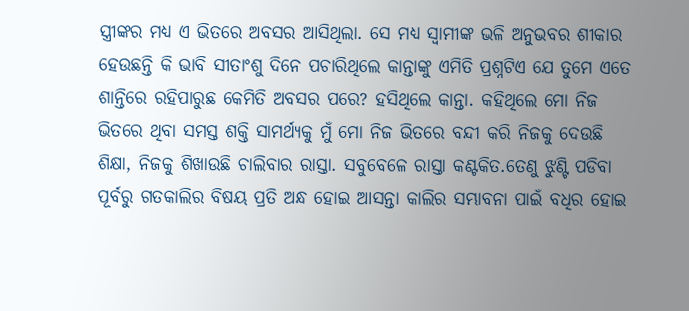ସ୍ତ୍ରୀଙ୍କର ମଧ୍ୟ ଏ ଭିତରେ ଅବସର ଆସିଥିଲା. ସେ ମଧ୍ୟ ସ୍ୱାମୀଙ୍କ ଭଳି ଅନୁଭବର ଶୀକାର ହେଉଛନ୍ତି କି ଭାବି ସୀତାଂଶୁ ଦିନେ ପଚାରିଥିଲେ କାନ୍ତାଙ୍କୁ ଏମିତି ପ୍ରଶ୍ନଟିଏ ଯେ ତୁମେ ଏତେ ଶାନ୍ତିରେ ରହିପାରୁଛ କେମିତି ଅବସର ପରେ? ହସିଥିଲେ କାନ୍ତା. କହିଥିଲେ ମୋ ନିଜ ଭିତରେ ଥିବା ସମସ୍ତ ଶକ୍ତି ସାମର୍ଥ୍ୟକୁ ମୁଁ ମୋ ନିଜ ଭିତରେ ବନ୍ଦୀ କରି ନିଜକୁ ଦେଉଛି ଶିକ୍ଷା, ନିଜକୁ ଶିଖାଉଛି ଚାଲିବାର ରାସ୍ତା. ସବୁବେଳେ ରାସ୍ତା କଣ୍ଟକିତ.ତେଣୁ ଝୁଣ୍ଟି ପଡିବା ପୂର୍ବରୁ ଗତକାଲିର ବିଷୟ ପ୍ରତି ଅନ୍ଧ ହୋଇ ଆସନ୍ତା କାଲିର ସମ୍ଭାବନା ପାଇଁ ବଧିର ହୋଇ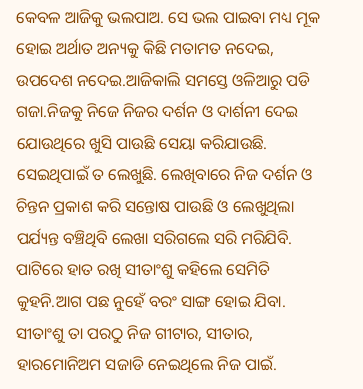କେବଳ ଆଜିକୁ ଭଲପାଅ. ସେ ଭଲ ପାଇବା ମଧ୍ୟ ମୂକ ହୋଇ ଅର୍ଥାତ ଅନ୍ୟକୁ କିଛି ମତାମତ ନଦେଇ, ଉପଦେଶ ନଦେଇ.ଆଜିକାଲି ସମସ୍ତେ ଓଳିଆରୁ ପଡି ଗଜା.ନିଜକୁ ନିଜେ ନିଜର ଦର୍ଶନ ଓ ଦାର୍ଶନୀ ଦେଇ ଯୋଉଥିରେ ଖୁସି ପାଉଛି ସେୟା କରିଯାଉଛି. ସେଇଥିପାଇଁ ତ ଲେଖୁଛି. ଲେଖିବାରେ ନିଜ ଦର୍ଶନ ଓ ଚିନ୍ତନ ପ୍ରକାଶ କରି ସନ୍ତୋଷ ପାଉଛି ଓ ଲେଖୁଥିଲା ପର୍ଯ୍ୟନ୍ତ ବଞ୍ଚିଥିବି ଲେଖା ସରିଗଲେ ସରି ମରିଯିବି. ପାଟିରେ ହାତ ରଖି ସୀତାଂଶୁ କହିଲେ ସେମିତି କୁହନି.ଆଗ ପଛ ନୁହେଁ ବରଂ ସାଙ୍ଗ ହୋଇ ଯିବା. ସୀତାଂଶୁ ତା ପରଠୁ ନିଜ ଗୀଟାର, ସୀତାର, ହାରମୋନିଅମ ସଜାଡି ନେଇଥିଲେ ନିଜ ପାଇଁ.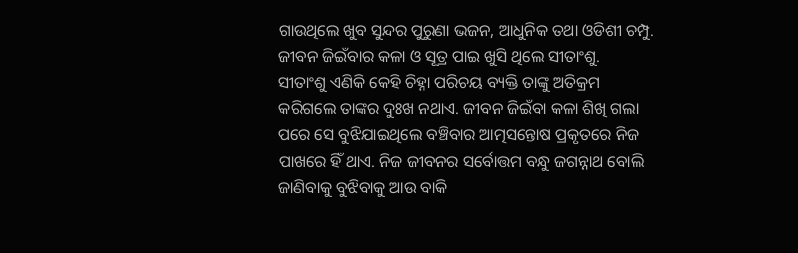ଗାଉଥିଲେ ଖୁବ ସୁନ୍ଦର ପୁରୁଣା ଭଜନ, ଆଧୁନିକ ତଥା ଓଡିଶୀ ଚମ୍ପୁ. ଜୀବନ ଜିଇଁବାର କଳା ଓ ସୂତ୍ର ପାଇ ଖୁସି ଥିଲେ ସୀତାଂଶୁ.
ସୀତାଂଶୁ ଏଣିକି କେହି ଚିହ୍ନା ପରିଚୟ ବ୍ୟକ୍ତି ତାଙ୍କୁ ଅତିକ୍ରମ କରିଗଲେ ତାଙ୍କର ଦୁଃଖ ନଥାଏ. ଜୀବନ ଜିଇଁବା କଳା ଶିଖି ଗଲା ପରେ ସେ ବୁଝିଯାଇଥିଲେ ବଞ୍ଚିବାର ଆତ୍ମସନ୍ତୋଷ ପ୍ରକୃତରେ ନିଜ ପାଖରେ ହିଁ ଥାଏ. ନିଜ ଜୀବନର ସର୍ବୋତ୍ତମ ବନ୍ଧୁ ଜଗନ୍ନାଥ ବୋଲି ଜାଣିବାକୁ ବୁଝିବାକୁ ଆଉ ବାକି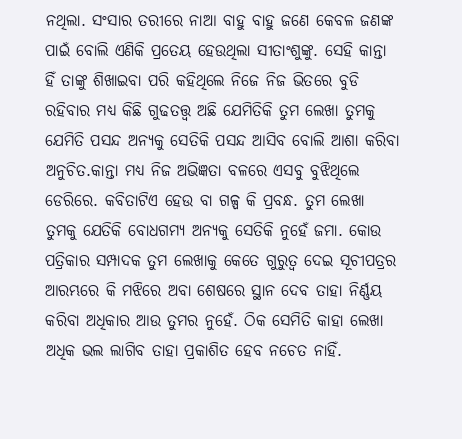ନଥିଲା. ସଂସାର ତରୀରେ ନାଆ ବାହୁ ବାହୁ ଜଣେ କେବଳ ଜଣଙ୍କ ପାଇଁ ବୋଲି ଏଣିକି ପ୍ରତେୟ ହେଉଥିଲା ସୀତାଂଶୁଙ୍କୁ. ସେହି କାନ୍ତା ହିଁ ତାଙ୍କୁ ଶିଖାଇବା ପରି କହିଥିଲେ ନିଜେ ନିଜ ଭିତରେ ବୁଡି ରହିବାର ମଧ୍ୟ କିଛି ଗୁଢତତ୍ତ୍ୱ ଅଛି ଯେମିତିକି ତୁମ ଲେଖା ତୁମକୁ ଯେମିତି ପସନ୍ଦ ଅନ୍ୟକୁ ସେତିକି ପସନ୍ଦ ଆସିବ ବୋଲି ଆଶା କରିବା ଅନୁଚିତ.କାନ୍ତା ମଧ୍ୟ ନିଜ ଅଭିଜ୍ଞତା ବଳରେ ଏସବୁ ବୁଝିଥିଲେ ଡେରିରେ. କବିତାଟିଏ ହେଉ ବା ଗଳ୍ପ କି ପ୍ରବନ୍ଧ. ତୁମ ଲେଖା ତୁମକୁ ଯେତିକି ବୋଧଗମ୍ୟ ଅନ୍ୟକୁ ସେତିକି ନୁହେଁ ଜମା. କୋଉ ପତ୍ରିକାର ସମ୍ପାଦକ ତୁମ ଲେଖାକୁ କେତେ ଗୁରୁତ୍ୱ ଦେଇ ସୂଚୀପତ୍ରର ଆରମ୍ଭରେ କି ମଝିରେ ଅବା ଶେଷରେ ସ୍ଥାନ ଦେବ ତାହା ନିର୍ଣ୍ଣୟ କରିବା ଅଧିକାର ଆଉ ତୁମର ନୁହେଁ. ଠିକ ସେମିତି କାହା ଲେଖା ଅଧିକ ଭଲ ଲାଗିବ ତାହା ପ୍ରକାଶିତ ହେବ ନଚେତ ନାହିଁ.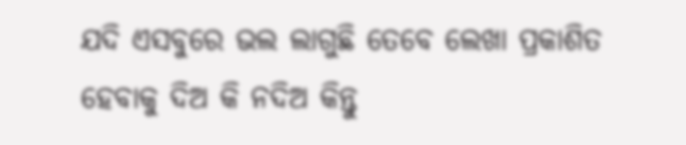ଯଦି ଏସବୁରେ ଭଲ ଲାଗୁଛି ତେବେ ଲେଖା ପ୍ରକାଶିତ ହେବାକୁ ଦିଅ କି ନଦିଅ କିନ୍ତୁ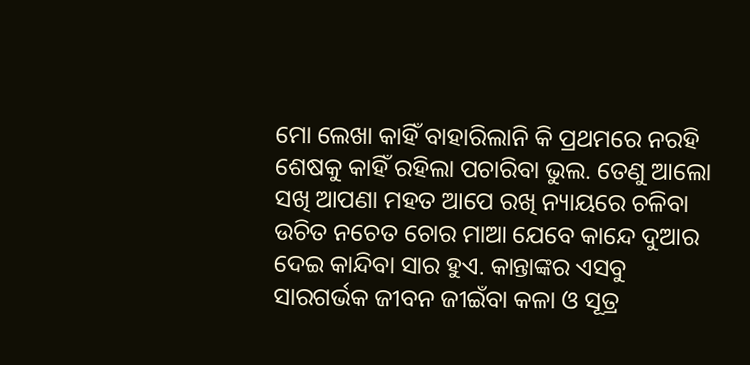ମୋ ଲେଖା କାହିଁ ବାହାରିଲାନି କି ପ୍ରଥମରେ ନରହି ଶେଷକୁ କାହିଁ ରହିଲା ପଚାରିବା ଭୁଲ. ତେଣୁ ଆଲୋ ସଖି ଆପଣା ମହତ ଆପେ ରଖି ନ୍ୟାୟରେ ଚଳିବା ଉଚିତ ନଚେତ ଚୋର ମାଆ ଯେବେ କାନ୍ଦେ ଦୁଆର ଦେଇ କାନ୍ଦିବା ସାର ହୁଏ. କାନ୍ତାଙ୍କର ଏସବୁ ସାରଗର୍ଭକ ଜୀବନ ଜୀଇଁବା କଳା ଓ ସୂତ୍ର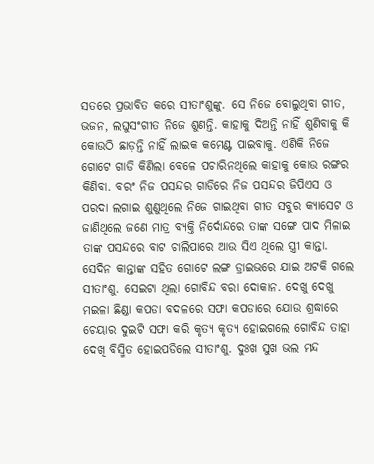ସତରେ ପ୍ରଭାବିତ କରେ ସୀତାଂଶୁଙ୍କୁ. ସେ ନିଜେ ବୋଲୁଥିବା ଗୀତ, ଭଜନ, ଲଘୁସଂଗୀତ ନିଜେ ଶୁଣନ୍ତି. କାହାକୁ ଦିଅନ୍ତି ନାହିଁ ଶୁଣିବାକୁ କି କୋଉଠି ଛାଡ଼ନ୍ତି ନାହିଁ ଲାଇକ କମେଣ୍ଟ ପାଇବାକୁ. ଏଣିକି ନିଜେ ଗୋଟେ ଗାଡି କିଣିଲା ବେଳେ ପଚାରିନଥିଲେ କାହାକୁ କୋଉ ରଙ୍ଗର କିଣିବା. ବରଂ ନିଜ ପସନ୍ଦର ଗାଡିରେ ନିଜ ପସନ୍ଦର ଜିପିଏସ ଓ ପରଦା ଲଗାଇ ଶୁଣୁଥିଲେ ନିଜେ ଗାଇଥିବା ଗୀତ ସବୁର କ୍ୟାସେଟ ଓ ଜାଣିଥିଲେ ଜଣେ ମାତ୍ର ବ୍ୟକ୍ତି ନିର୍ଦୋନ୍ଦରେ ତାଙ୍କ ସଙ୍ଗେ ପାଦ ମିଳାଇ ତାଙ୍କ ପସନ୍ଦରେ ବାଟ ଚାଲିପାରେ ଆଉ ସିଏ ଥିଲେ ସ୍ତ୍ରୀ କାନ୍ତା.
ସେଦିନ କାନ୍ତାଙ୍କ ସହିତ ଗୋଟେ ଲଙ୍ଗ ଡ୍ରାଇଭରେ ଯାଇ ଅଟକି ଗଲେ ସୀତାଂଶୁ. ସେଇଟା ଥିଲା ଗୋବିନ୍ଦ ବରା ଦୋକାନ. ଦେଖୁ ଦେଖୁ ମଇଳା ଛିଣ୍ଡା କପଡା ବଦଳରେ ସଫା କପଡାରେ ଯୋଉ ଶ୍ରଦ୍ଧାରେ ଚେୟାର ଦୁଇଟି ସଫା କରି କୃତ୍ୟ କୃତ୍ୟ ହୋଇଗଲେ ଗୋବିନ୍ଦ ତାହା ଦେଖି ବିସ୍ମିତ ହୋଇପଡିଲେ ସୀତାଂଶୁ. ଦୁଃଖ ସୁଖ ଭଲ ମନ୍ଦ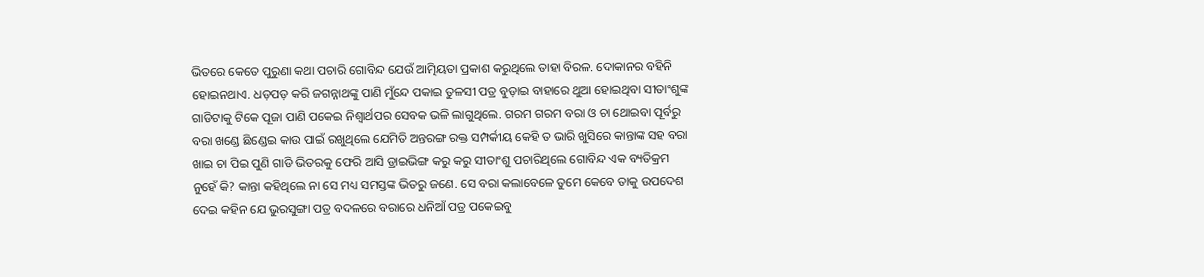ଭିତରେ କେତେ ପୁରୁଣା କଥା ପଚାରି ଗୋବିନ୍ଦ ଯେଉଁ ଆତ୍ମିୟତା ପ୍ରକାଶ କରୁଥିଲେ ତାହା ବିରଳ. ଦୋକାନର ବହିନି ହୋଇନଥାଏ. ଧଡ଼ପଡ଼ କରି ଜଗନ୍ନାଥଙ୍କୁ ପାଣି ମୁଁନ୍ଦେ ପକାଇ ତୁଳସୀ ପତ୍ର ବୁଡ଼ାଇ ବାହାରେ ଥୁଆ ହୋଇଥିବା ସୀତାଂଶୁଙ୍କ ଗାଡିଟାକୁ ଟିକେ ପୂଜା ପାଣି ପକେଇ ନିଶ୍ୱାର୍ଥପର ସେବକ ଭଳି ଲାଗୁଥିଲେ. ଗରମ ଗରମ ବରା ଓ ଚା ଥୋଇବା ପୂର୍ବରୁ ବରା ଖଣ୍ଡେ ଛିଣ୍ଡେଇ କାଉ ପାଇଁ ରଖୁଥିଲେ ଯେମିତି ଅନ୍ତରଙ୍ଗ ରକ୍ତ ସମ୍ପର୍କୀୟ କେହି ତ ଭାରି ଖୁସିରେ କାନ୍ତାଙ୍କ ସହ ବରା ଖାଇ ଚା ପିଇ ପୁଣି ଗାଡି ଭିତରକୁ ଫେରି ଆସି ଡ୍ରାଇଭିଙ୍ଗ କରୁ କରୁ ସୀତାଂଶୁ ପଚାରିଥିଲେ ଗୋବିନ୍ଦ ଏକ ବ୍ୟତିକ୍ରମ ନୁହେଁ କି? କାନ୍ତା କହିଥିଲେ ନା ସେ ମଧ୍ୟ ସମସ୍ତଙ୍କ ଭିତରୁ ଜଣେ. ସେ ବରା କଲାବେଳେ ତୁମେ କେବେ ତାକୁ ଉପଦେଶ ଦେଇ କହିନ ଯେ ଭୁରସୁଙ୍ଗା ପତ୍ର ବଦଳରେ ବରାରେ ଧନିଆଁ ପତ୍ର ପକେଇବୁ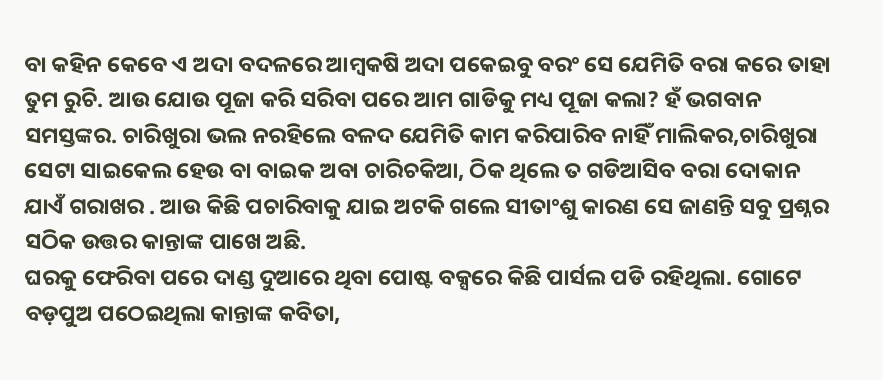ବା କହିନ କେବେ ଏ ଅଦା ବଦଳରେ ଆମ୍ବକଷି ଅଦା ପକେଇବୁ ବରଂ ସେ ଯେମିତି ବରା କରେ ତାହା ତୁମ ରୁଚି. ଆଉ ଯୋଉ ପୂଜା କରି ସରିବା ପରେ ଆମ ଗାଡିକୁ ମଧ୍ୟ ପୂଜା କଲା? ହଁ ଭଗବାନ ସମସ୍ତଙ୍କର. ଚାରିଖୁରା ଭଲ ନରହିଲେ ବଳଦ ଯେମିତି କାମ କରିପାରିବ ନାହିଁ ମାଲିକର,ଚାରିଖୁରା ସେଟା ସାଇକେଲ ହେଉ ବା ବାଇକ ଅବା ଚାରିଚକିଆ, ଠିକ ଥିଲେ ତ ଗଡିଆସିବ ବରା ଦୋକାନ ଯାଏଁ ଗରାଖର . ଆଉ କିଛି ପଚାରିବାକୁ ଯାଇ ଅଟକି ଗଲେ ସୀତାଂଶୁ କାରଣ ସେ ଜାଣନ୍ତି ସବୁ ପ୍ରଶ୍ନର ସଠିକ ଉତ୍ତର କାନ୍ତାଙ୍କ ପାଖେ ଅଛି.
ଘରକୁ ଫେରିବା ପରେ ଦାଣ୍ଡ ଦୁଆରେ ଥିବା ପୋଷ୍ଟ ବକ୍ସରେ କିଛି ପାର୍ସଲ ପଡି ରହିଥିଲା. ଗୋଟେ ବଡ଼ପୁଅ ପଠେଇଥିଲା କାନ୍ତାଙ୍କ କବିତା,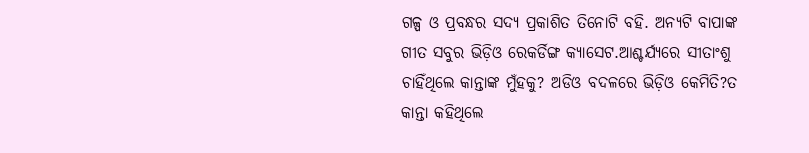ଗଳ୍ପ ଓ ପ୍ରବନ୍ଧର ସଦ୍ୟ ପ୍ରକାଶିତ ତିନୋଟି ବହି. ଅନ୍ୟଟି ବାପାଙ୍କ ଗୀତ ସବୁର ଭିଡ଼ିଓ ରେକର୍ଡିଙ୍ଗ କ୍ୟାସେଟ.ଆଶ୍ଚର୍ଯ୍ୟରେ ସୀତାଂଶୁ ଚାହିଁଥିଲେ କାନ୍ତାଙ୍କ ମୁଁହକୁ? ଅଡିଓ ବଦଳରେ ଭିଡ଼ିଓ କେମିତି?ତ କାନ୍ତା କହିଥିଲେ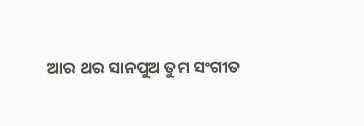ଆର ଥର ସାନପୁଅ ତୁମ ସଂଗୀତ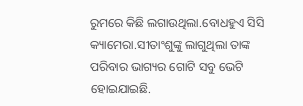ରୁମରେ କିଛି ଲଗାଉଥିଲା.ବୋଧହୁଏ ସିସି କ୍ୟାମେରା.ସୀତାଂଶୁଙ୍କୁ ଲାଗୁଥିଲା ତାଙ୍କ ପରିବାର ଭାଗ୍ୟର ଗୋଟି ସବୁ ଭେଟି ହୋଇଯାଇଛି.